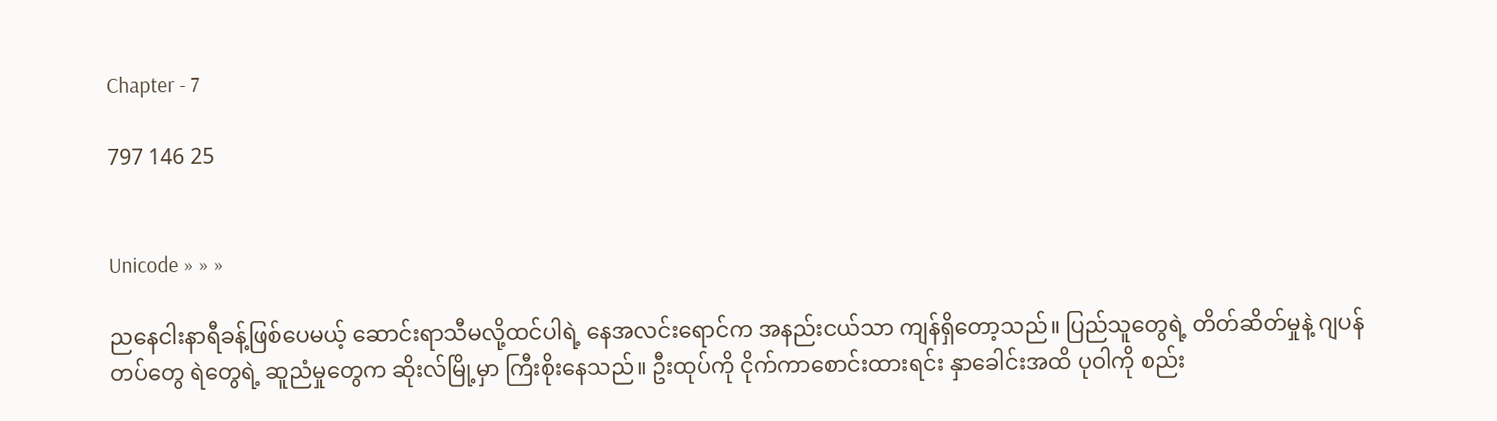Chapter - 7

797 146 25


Unicode » » »

ညနေ‌ငါးနာရီခန့်ဖြစ်ပေမယ့် ဆောင်းရာသီမလို့ထင်ပါရဲ့ နေအလင်းရောင်က အနည်းငယ်သာ ကျန်ရှိတော့သည်။ ပြည်သူတွေရဲ့ တိတ်ဆိတ်မှုနဲ့ ဂျပန်တပ်‌တွေ ရဲ‌တွေရဲ့ ဆူညံမှုတွေက ဆိုးလ်မြို့မှာ ကြီးစိုးနေသည်။ ဦးထုပ်ကို ငိုက်ကာစောင်းထားရင်း နှာခေါင်းအထိ ပုဝါကို စည်း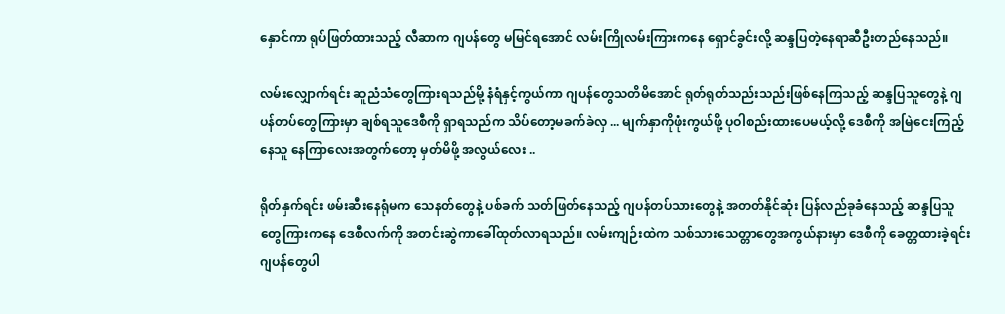နှောင်ကာ ရုပ်ဖြတ်ထားသည့် လီဆာက ဂျပန်တွေ မမြင်ရအောင် လမ်းကြိုလမ်းကြားကနေ ရှောင်ခွင်းလို့ ‌ဆန္ဒပြတဲ့နေရာဆီဦးတည်နေသည်။

လမ်းလျှောက်ရင်း ဆူညံသံတွေကြားရသည်မို့ နံရံနှင့်ကွယ်ကာ ဂျပန်တွေသတိမိအောင် ရုတ်ရုတ်သည်းသည်းဖြစ်နေကြသည့် ဆန္ဒပြသူတွေနဲ့ ဂျပန်‌တပ်တွေကြားမှာ ချစ်ရသူဒေစီကို ရှာရသည်က သိပ်တော့မခက်ခဲလှ ... မျက်နှာကိုဖုံးကွယ်ဖို့ ပုဝါစည်းထားပေမယ့်လို့ ဒေစီကို အမြဲငေးကြည့်နေသူ နေကြာလေးအတွက်တော့ မှတ်မိဖို့ အလွယ်လေး ..

ရိုတ်နှက်ရင်း ဖမ်းဆီးနေရုံမက သေနတ်တွေနဲ့ ပစ်ခက် သတ်ဖြတ်နေသည့် ဂျပန်တပ်သားတွေနဲ့ အတတ်နိုင်ဆုံး ပြန်လည်ခုခံနေသည့် ဆန္ဒပြသူတွေကြားကနေ ဒေစီလက်ကို အတင်းဆွဲကာခေါ်ထုတ်လာရသည်။ လမ်းကျဉ်းထဲက သစ်သားသေတ္တာတွေအကွယ်နားမှာ ဒေစီကို ခေတ္တထားခဲ့ရင်း ဂျပန်တွေပါ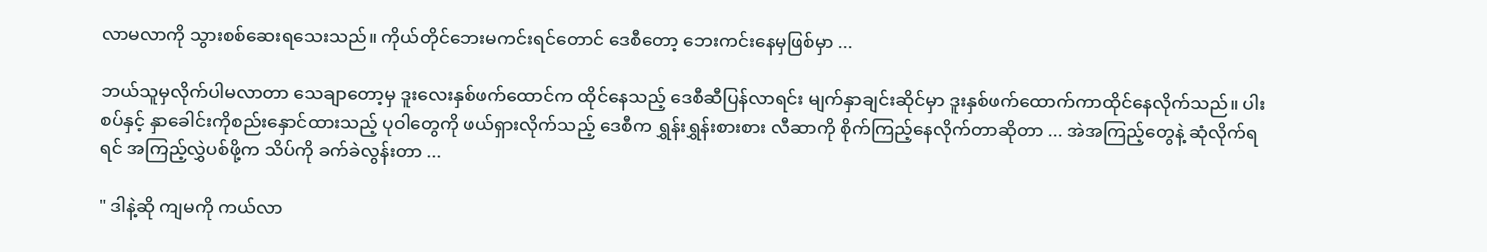လာမလာကို သွားစစ်ဆေးရသေးသည်။ ကိုယ်တိုင်ဘေးမကင်းရင်တောင် ဒေစီတော့ ဘေးကင်းနေမှဖြစ်မှာ ...

ဘယ်သူမှလိုက်ပါမလာတာ သေချာတော့မှ ဒူးလေးနှစ်ဖက်ထောင်က ထိုင်နေသည့် ဒေစီဆီပြန်လာရင်း မျက်နှာချင်းဆိုင်မှာ ဒူးနှစ်ဖက်ထောက်ကာထိုင်နေလိုက်သည်။ ပါးစပ်နှင့် နှာခေါင်းကိုစည်းနှောင်ထားသည့် ပုဝါတွေကို ဖယ်ရှားလိုက်သည့် ဒေစီက ‌ရွှန်းရွှန်းစားစား လီဆာကို စိုက်ကြည့်နေလိုက်တာဆိုတာ ... အဲအကြည့်တွေနဲ့ ဆုံလိုက်ရရင် အကြည့်လွှဲပစ်ဖို့က သိပ်ကို ခက်ခဲလွန်းတာ ...

" ဒါနဲ့ဆို ကျမကို ကယ်လာ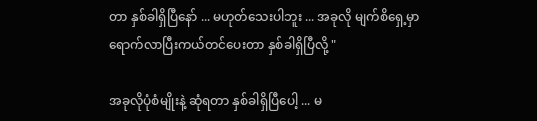တာ နှစ်ခါရှိပြီနော် ... မဟုတ်သေးပါဘူး ... အခုလို မျက်စိရှေ့မှာ ရောက်လာပြီးကယ်တင်ပေးတာ နှစ်ခါရှိပြီလို့ "

အခုလိုပုံစံမျိုးနဲ့ ဆုံရတာ နှစ်ခါရှိပြီပေါ့ ... မ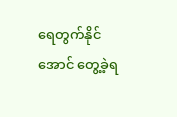ရေတွက်နိုင်အောင် တွေ့ခဲ့ရ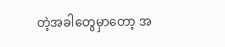တဲ့အခါတွေမှာတော့ အ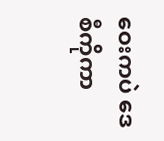ဝေးကပဲ ဒေစီကိုကာ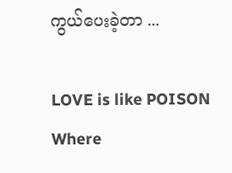ကွယ်ပေးခဲ့တာ ...

LOVE is like POISON Where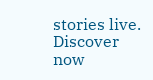stories live. Discover now